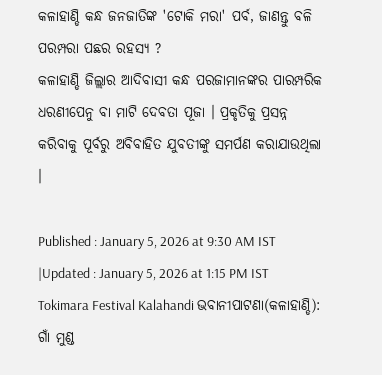କଳାହାଣ୍ଡି କନ୍ଧ ଜନଜାତିଙ୍କ 'ଟୋକି ମରା' ପର୍ବ, ଜାଣନ୍ତୁ ବଳି ପରମ୍ପରା ପଛର ରହସ୍ୟ ?
କଳାହାଣ୍ଡି ଜିଲ୍ଲାର ଆଦିବାସୀ କନ୍ଧ ପରଜାମାନଙ୍କର ପାରମ୍ପରିକ ଧରଣୀପେନୁ ବା ମାଟି ଦେବତା ପୂଜା । ପ୍ରକୃତିକୁ ପ୍ରସନ୍ନ କରିବାକୁ ପୂର୍ବରୁ ଅବିବାହିତ ଯୁବତୀଙ୍କୁ ସମର୍ପଣ କରାଯାଉଥିଲା ।

Published : January 5, 2026 at 9:30 AM IST
|Updated : January 5, 2026 at 1:15 PM IST
Tokimara Festival Kalahandi ଭବାନୀପାଟଣା(କଳାହାଣ୍ଡି): ଗାଁ ମୁଣ୍ଡ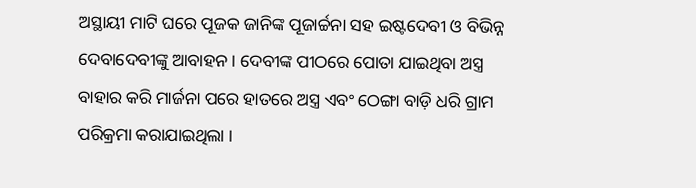ଅସ୍ଥାୟୀ ମାଟି ଘରେ ପୂଜକ ଜାନିଙ୍କ ପୂଜାର୍ଚ୍ଚନା ସହ ଇଷ୍ଟଦେବୀ ଓ ବିଭିନ୍ନ ଦେବାଦେବୀଙ୍କୁ ଆବାହନ । ଦେବୀଙ୍କ ପୀଠରେ ପୋତା ଯାଇଥିବା ଅସ୍ତ୍ର ବାହାର କରି ମାର୍ଜନା ପରେ ହାତରେ ଅସ୍ତ୍ର ଏବଂ ଠେଙ୍ଗା ବାଡ଼ି ଧରି ଗ୍ରାମ ପରିକ୍ରମା କରାଯାଇଥିଲା ।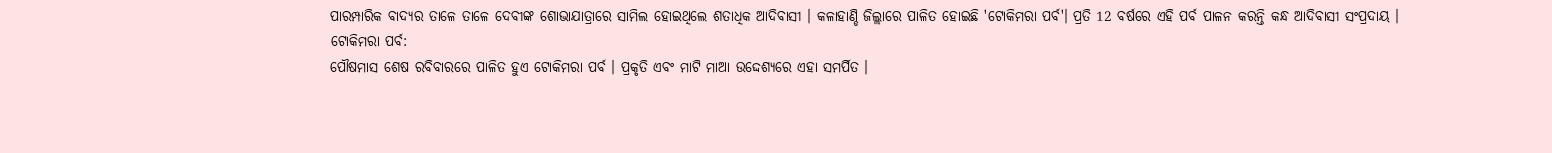ପାରମ୍ପାରିକ ବାଦ୍ୟର ତାଳେ ତାଳେ ଦେବୀଙ୍କ ଶୋଭାଯାତ୍ରାରେ ସାମିଲ ହୋଇଥିଲେ ଶତାଧିକ ଆଦିବାସୀ । କଳାହାଣ୍ଡି ଜିଲ୍ଲାରେ ପାଳିତ ହୋଇଛି 'ଟୋକିମରା ପର୍ବ'। ପ୍ରତି 12 ବର୍ଷରେ ଏହି ପର୍ବ ପାଳନ କରନ୍ତି କନ୍ଧ ଆଦିବାସୀ ସଂପ୍ରଦାୟ ।
ଟୋକିମରା ପର୍ବ:
ପୌଷମାସ ଶେଷ ରବିବାରରେ ପାଳିତ ହୁଏ ଟୋକିମରା ପର୍ବ । ପ୍ରକୃତି ଏବଂ ମାଟି ମାଆ ଉଦ୍ଦେଶ୍ୟରେ ଏହା ସମର୍ପିତ ।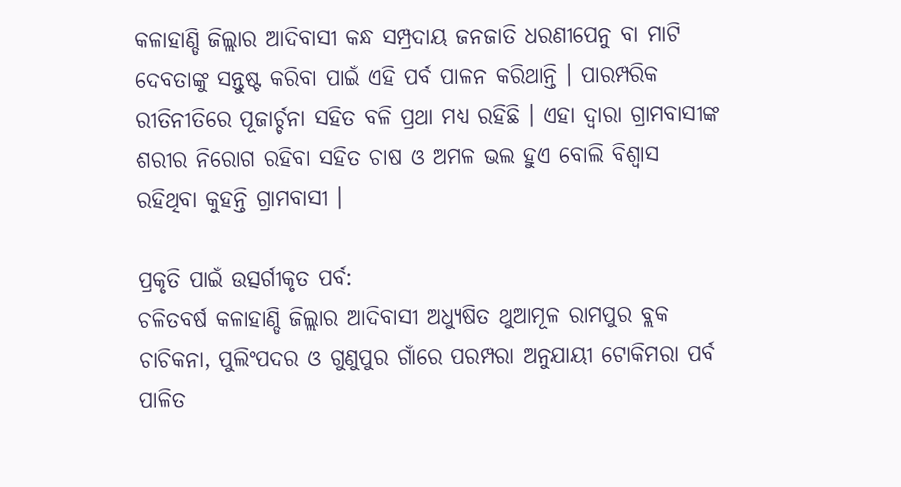କଳାହାଣ୍ଡି ଜିଲ୍ଲାର ଆଦିବାସୀ କନ୍ଧ ସମ୍ପ୍ରଦାୟ ଜନଜାତି ଧରଣୀପେନୁ ବା ମାଟି ଦେବତାଙ୍କୁ ସନ୍ତୁଷ୍ଟ କରିବା ପାଇଁ ଏହି ପର୍ବ ପାଳନ କରିଥାନ୍ତି । ପାରମ୍ପରିକ ରୀତିନୀତିରେ ପୂଜାର୍ଚ୍ଚନା ସହିତ ବଳି ପ୍ରଥା ମଧ୍ୟ ରହିଛି । ଏହା ଦ୍ବାରା ଗ୍ରାମବାସୀଙ୍କ ଶରୀର ନିରୋଗ ରହିବା ସହିତ ଚାଷ ଓ ଅମଳ ଭଲ ହୁଏ ବୋଲି ବିଶ୍ବାସ ରହିଥିବା କୁହନ୍ତି ଗ୍ରାମବାସୀ ।

ପ୍ରକୃତି ପାଇଁ ଉତ୍ସର୍ଗୀକୃତ ପର୍ବ:
ଚଳିତବର୍ଷ କଳାହାଣ୍ଡି ଜିଲ୍ଲାର ଆଦିବାସୀ ଅଧ୍ୟୁଷିତ ଥୁଆମୂଳ ରାମପୁର ବ୍ଲକ ଚାଚିକନା, ପୁଲିଂପଦର ଓ ଗୁଣୁପୁର ଗାଁରେ ପରମ୍ପରା ଅନୁଯାୟୀ ଟୋକିମରା ପର୍ବ ପାଳିତ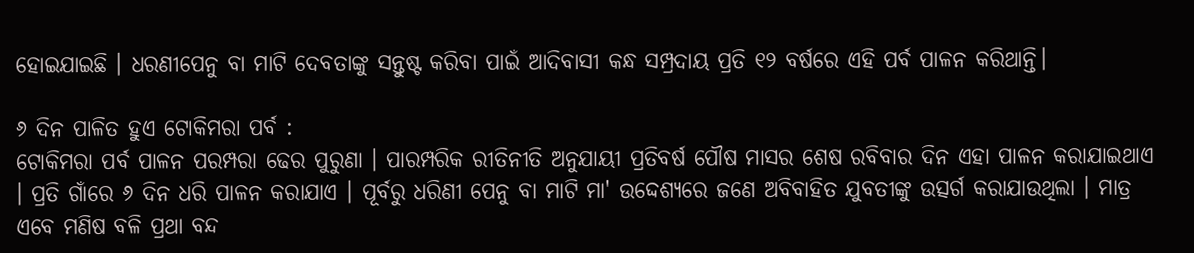ହୋଇଯାଇଛି । ଧରଣୀପେନୁ ବା ମାଟି ଦେବତାଙ୍କୁ ସନ୍ତୁଷ୍ଟ କରିବା ପାଇଁ ଆଦିବାସୀ କନ୍ଧ ସମ୍ପ୍ରଦାୟ ପ୍ରତି ୧୨ ବର୍ଷରେ ଏହି ପର୍ବ ପାଳନ କରିଥାନ୍ତି।

୬ ଦିନ ପାଳିତ ହୁଏ ଟୋକିମରା ପର୍ବ :
ଟୋକିମରା ପର୍ବ ପାଳନ ପରମ୍ପରା ଢେର ପୁରୁଣା । ପାରମ୍ପରିକ ରୀତିନୀତି ଅନୁଯାୟୀ ପ୍ରତିବର୍ଷ ପୌଷ ମାସର ଶେଷ ରବିବାର ଦିନ ଏହା ପାଳନ କରାଯାଇଥାଏ । ପ୍ରତି ଗାଁରେ ୬ ଦିନ ଧରି ପାଳନ କରାଯାଏ । ପୂର୍ବରୁ ଧରିଣୀ ପେନୁ ବା ମାଟି ମା' ଉଦ୍ଦେଶ୍ୟରେ ଜଣେ ଅବିବାହିତ ଯୁବତୀଙ୍କୁ ଉତ୍ସର୍ଗ କରାଯାଉଥିଲା । ମାତ୍ର ଏବେ ମଣିଷ ବଳି ପ୍ରଥା ବନ୍ଦ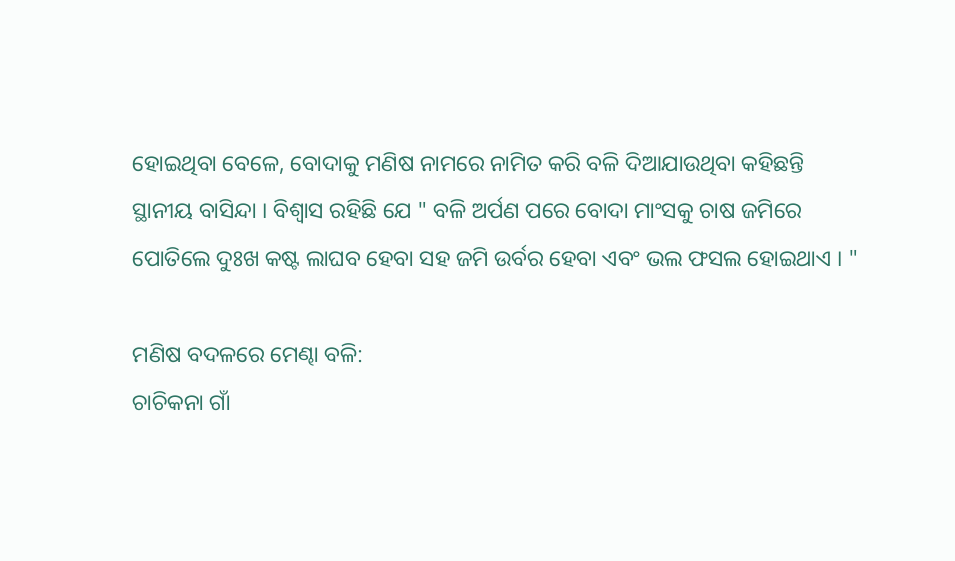ହୋଇଥିବା ବେଳେ, ବୋଦାକୁ ମଣିଷ ନାମରେ ନାମିତ କରି ବଳି ଦିଆଯାଉଥିବା କହିଛନ୍ତି ସ୍ଥାନୀୟ ବାସିନ୍ଦା । ବିଶ୍ବାସ ରହିଛି ଯେ " ବଳି ଅର୍ପଣ ପରେ ବୋଦା ମାଂସକୁ ଚାଷ ଜମିରେ ପୋତିଲେ ଦୁଃଖ କଷ୍ଟ ଲାଘବ ହେବା ସହ ଜମି ଉର୍ବର ହେବା ଏବଂ ଭଲ ଫସଲ ହୋଇଥାଏ । "

ମଣିଷ ବଦଳରେ ମେଣ୍ଢା ବଳି:
ଚାଚିକନା ଗାଁ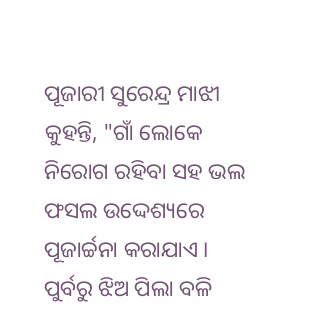ପୂଜାରୀ ସୁରେନ୍ଦ୍ର ମାଝୀ କୁହନ୍ତି, "ଗାଁ ଲୋକେ ନିରୋଗ ରହିବା ସହ ଭଲ ଫସଲ ଉଦ୍ଦେଶ୍ୟରେ ପୂଜାର୍ଚ୍ଚନା କରାଯାଏ । ପୁର୍ବରୁ ଝିଅ ପିଲା ବଳି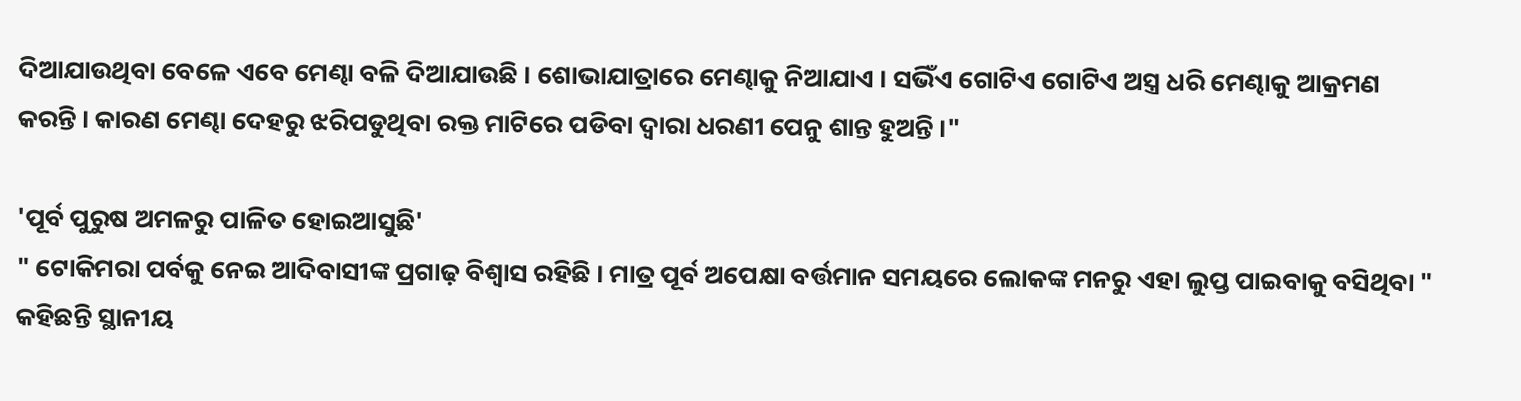ଦିଆଯାଉଥିବା ବେଳେ ଏବେ ମେଣ୍ଢା ବଳି ଦିଆଯାଉଛି । ଶୋଭାଯାତ୍ରାରେ ମେଣ୍ଢାକୁ ନିଆଯାଏ । ସଭିଁଏ ଗୋଟିଏ ଗୋଟିଏ ଅସ୍ତ୍ର ଧରି ମେଣ୍ଢାକୁ ଆକ୍ରମଣ କରନ୍ତି । କାରଣ ମେଣ୍ଢା ଦେହରୁ ଝରିପଡୁଥିବା ରକ୍ତ ମାଟିରେ ପଡିବା ଦ୍ବାରା ଧରଣୀ ପେନୁ ଶାନ୍ତ ହୁଅନ୍ତି ।"

'ପୂର୍ବ ପୁରୁଷ ଅମଳରୁ ପାଳିତ ହୋଇଆସୁଛି'
" ଟୋକିମରା ପର୍ବକୁ ନେଇ ଆଦିବାସୀଙ୍କ ପ୍ରଗାଢ଼ ବିଶ୍ୱାସ ରହିଛି । ମାତ୍ର ପୂର୍ବ ଅପେକ୍ଷା ବର୍ତ୍ତମାନ ସମୟରେ ଲୋକଙ୍କ ମନରୁ ଏହା ଲୁପ୍ତ ପାଇବାକୁ ବସିଥିବା " କହିଛନ୍ତି ସ୍ଥାନୀୟ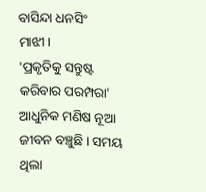ବାସିନ୍ଦା ଧନସିଂ ମାଝୀ।
'ପ୍ରକୃତିକୁ ସନ୍ତୁଷ୍ଟ କରିବାର ପରମ୍ପରା'
ଆଧୁନିକ ମଣିଷ ନୂଆ ଜୀବନ ବଞ୍ଚୁଛି । ସମୟ ଥିଲା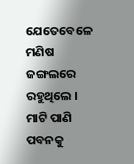ଯେତେବେଳେ ମଣିଷ ଜଙ୍ଗଲରେ ରହୁଥିଲେ । ମାଟି ପାଣି ପବନକୁ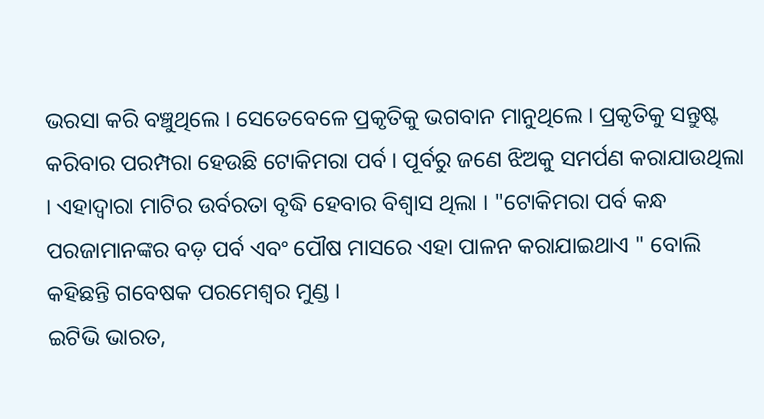ଭରସା କରି ବଞ୍ଚୁଥିଲେ । ସେତେବେଳେ ପ୍ରକୃତିକୁ ଭଗବାନ ମାନୁଥିଲେ । ପ୍ରକୃତିକୁ ସନ୍ତୁଷ୍ଟ କରିବାର ପରମ୍ପରା ହେଉଛି ଟୋକିମରା ପର୍ବ । ପୂର୍ବରୁ ଜଣେ ଝିଅକୁ ସମର୍ପଣ କରାଯାଉଥିଲା । ଏହାଦ୍ବାରା ମାଟିର ଉର୍ବରତା ବୃଦ୍ଧି ହେବାର ବିଶ୍ବାସ ଥିଲା । "ଟୋକିମରା ପର୍ବ କନ୍ଧ ପରଜାମାନଙ୍କର ବଡ଼ ପର୍ବ ଏବଂ ପୌଷ ମାସରେ ଏହା ପାଳନ କରାଯାଇଥାଏ " ବୋଲି କହିଛନ୍ତି ଗବେଷକ ପରମେଶ୍ବର ମୁଣ୍ଡ ।
ଇଟିଭି ଭାରତ,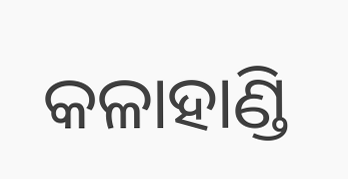କଳାହାଣ୍ଡି